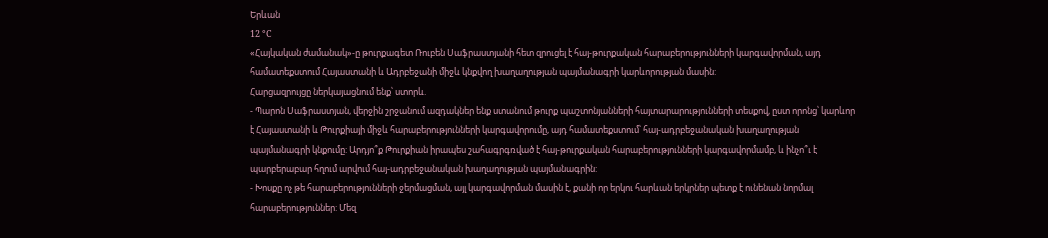Երևան
12 °C
«Հայկական ժամանակ»-ը թուրքագետ Ռուբեն Սաֆրաստյանի հետ զրուցել է հայ-թուրքական հարաբերությունների կարգավորման, այդ համատեքստում Հայաստանի և Ադրբեջանի միջև կնքվող խաղաղության պայմանագրի կարևորության մասին:
Հարցազրույցը ներկայացնում ենք՝ ստորև.
- Պարոն Սաֆրաստյան, վերջին շրջանում ազդակներ ենք ստանում թուրք պաշտոնյանների հայտարարությունների տեսքով, ըստ որոնց՝ կարևոր է Հայաստանի և Թուրքիայի միջև հարաբերությունների կարգավորումը, այդ համատեքստում՝ հայ-ադրբեջանական խաղաղության պայմանագրի կնքումը: Արդյո՞ք Թուրքիան իրապես շահագրգռված է հայ-թուրքական հարաբերությունների կարգավորմամբ, և ինչո՞ւ է պարբերաբար հղում արվում հայ-ադրբեջանական խաղաղության պայմանագրին:
- Խոսքը ոչ թե հարաբերությունների ջերմացման, այլ կարգավորման մասին է, քանի որ երկու հարևան երկրներ պետք է ունենան նորմալ հարաբերություններ: Մեզ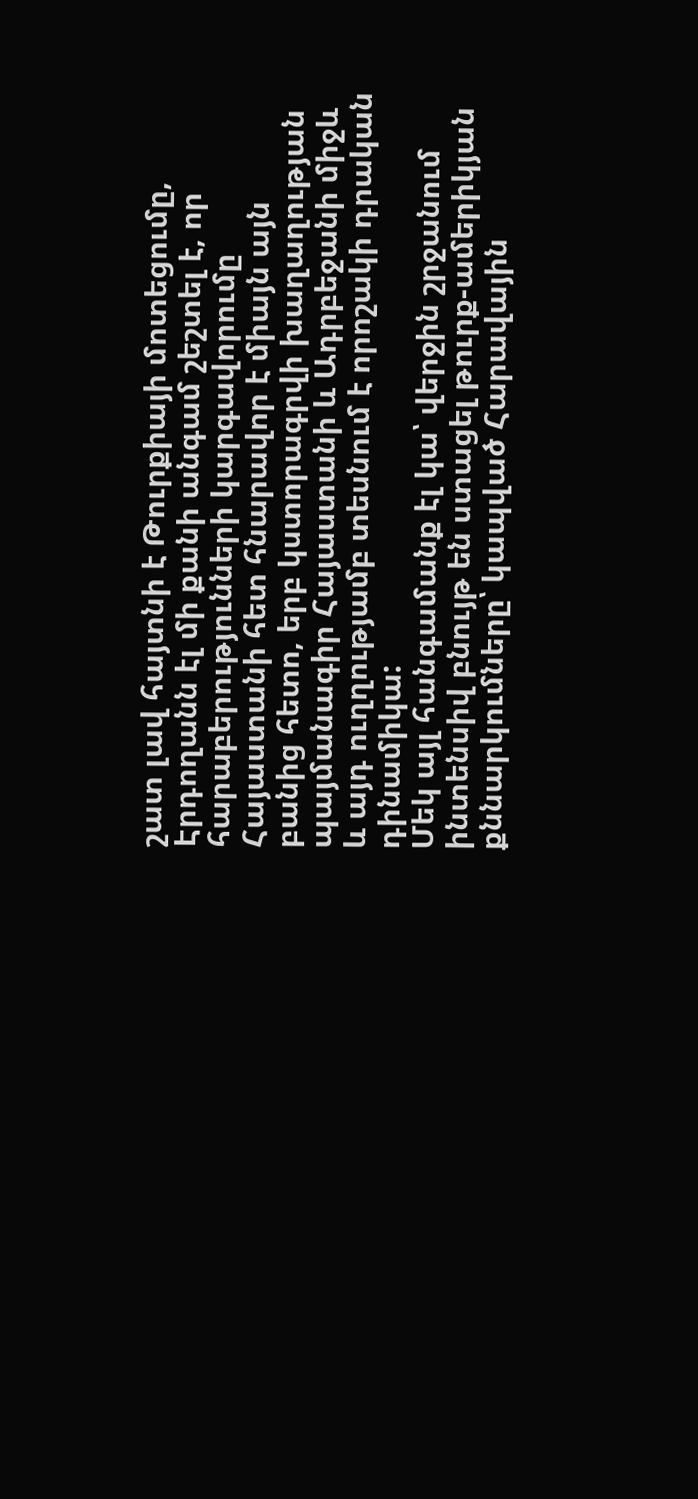շատ լավ հայտնի է Թուրքիայի մոտեցումը, Էրդողանն էլ մի քանի անգամ շեշտել է, որ հարաբերությունների կարգավորումը Հայաստանի հետ հնարավոր է միայն այն բանից հետո, երբ կստորագրվի խաղաղության պայմանագիր Հայաստանի և Ադրբեջանի միջև և այդ ուղղությամբ տեսնում է որոշակի դրական դինամիկա:
Մեկ այլ հանգամանք էլ կա՝ վերջին շրջանում ինտենսիվ բնույթ են ստացել թուրք-ամերիկյան քննարկումները՝ կապված Հարավային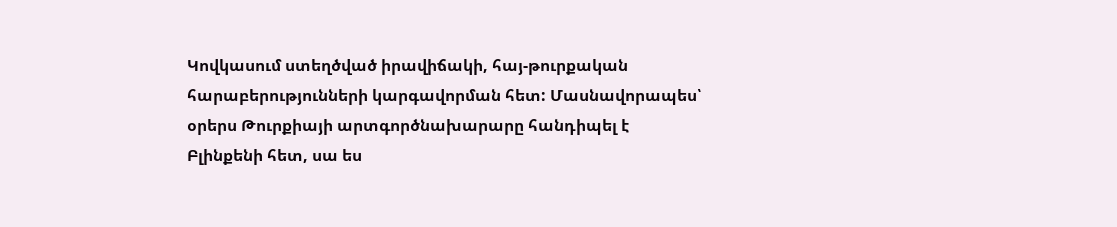Կովկասում ստեղծված իրավիճակի, հայ-թուրքական հարաբերությունների կարգավորման հետ: Մասնավորապես՝ օրերս Թուրքիայի արտգործնախարարը հանդիպել է Բլինքենի հետ, սա ես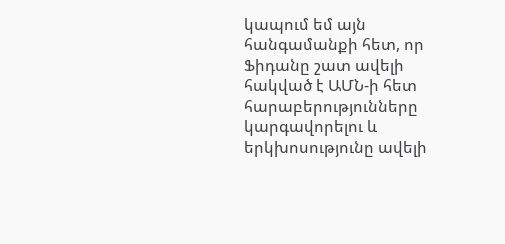կապում եմ այն հանգամանքի հետ, որ Ֆիդանը շատ ավելի հակված է ԱՄՆ-ի հետ հարաբերությունները կարգավորելու և երկխոսությունը ավելի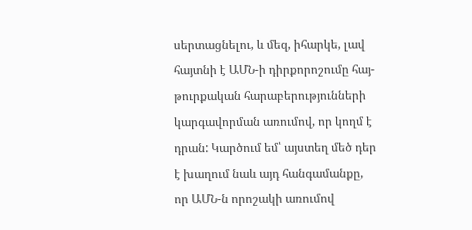սերտացնելու, և մեզ, իհարկե, լավ հայտնի է ԱՄՆ-ի դիրքորոշումը հայ-թուրքական հարաբերությունների կարգավորման առումով, որ կողմ է դրան: Կարծում եմ՝ այստեղ մեծ դեր է խաղում նաև այդ հանգամանքը, որ ԱՄՆ-ն որոշակի առումով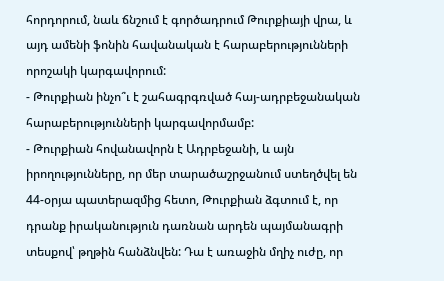հորդորում, նաև ճնշում է գործադրում Թուրքիայի վրա, և այդ ամենի ֆոնին հավանական է հարաբերությունների որոշակի կարգավորում:
- Թուրքիան ինչո՞ւ է շահագրգռված հայ-ադրբեջանական հարաբերությունների կարգավորմամբ:
- Թուրքիան հովանավորն է Ադրբեջանի, և այն իրողությունները, որ մեր տարածաշրջանում ստեղծվել են 44-օրյա պատերազմից հետո, Թուրքիան ձգտում է, որ դրանք իրականություն դառնան արդեն պայմանագրի տեսքով՝ թղթին հանձնվեն: Դա է առաջին մղիչ ուժը, որ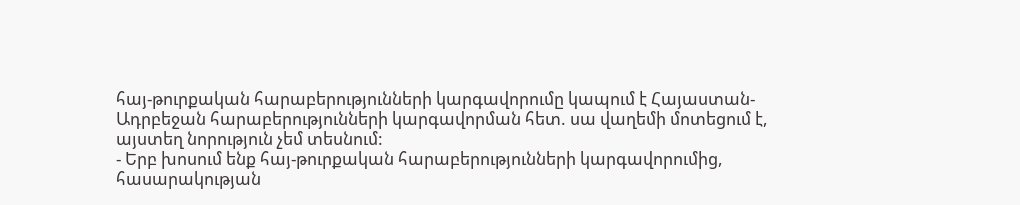հայ-թուրքական հարաբերությունների կարգավորումը կապում է Հայաստան-Ադրբեջան հարաբերությունների կարգավորման հետ. սա վաղեմի մոտեցում է, այստեղ նորություն չեմ տեսնում:
- Երբ խոսում ենք հայ-թուրքական հարաբերությունների կարգավորումից, հասարակության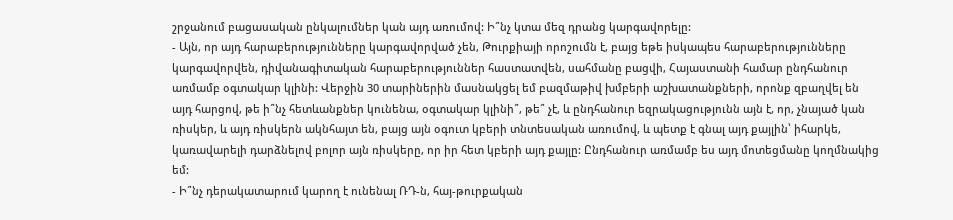շրջանում բացասական ընկալումներ կան այդ առումով: Ի՞նչ կտա մեզ դրանց կարգավորելը:
- Այն, որ այդ հարաբերությունները կարգավորված չեն, Թուրքիայի որոշումն է, բայց եթե իսկապես հարաբերությունները կարգավորվեն, դիվանագիտական հարաբերություններ հաստատվեն, սահմանը բացվի, Հայաստանի համար ընդհանուր առմամբ օգտակար կլինի: Վերջին 30 տարիներին մասնակցել եմ բազմաթիվ խմբերի աշխատանքների, որոնք զբաղվել են այդ հարցով, թե ի՞նչ հետևանքներ կունենա, օգտակար կլինի՞, թե՞ չէ, և ընդհանուր եզրակացությունն այն է, որ, չնայած կան ռիսկեր, և այդ ռիսկերն ակնհայտ են, բայց այն օգուտ կբերի տնտեսական առումով, և պետք է գնալ այդ քայլին՝ իհարկե, կառավարելի դարձնելով բոլոր այն ռիսկերը, որ իր հետ կբերի այդ քայլը: Ընդհանուր առմամբ ես այդ մոտեցմանը կողմնակից եմ:
- Ի՞նչ դերակատարում կարող է ունենալ ՌԴ-ն, հայ-թուրքական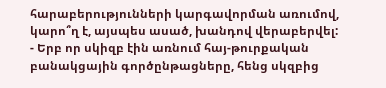հարաբերությունների կարգավորման առումով, կարո՞ղ է, այսպես ասած, խանդով վերաբերվել:
- Երբ որ սկիզբ էին առնում հայ-թուրքական բանակցային գործընթացները, հենց սկզբից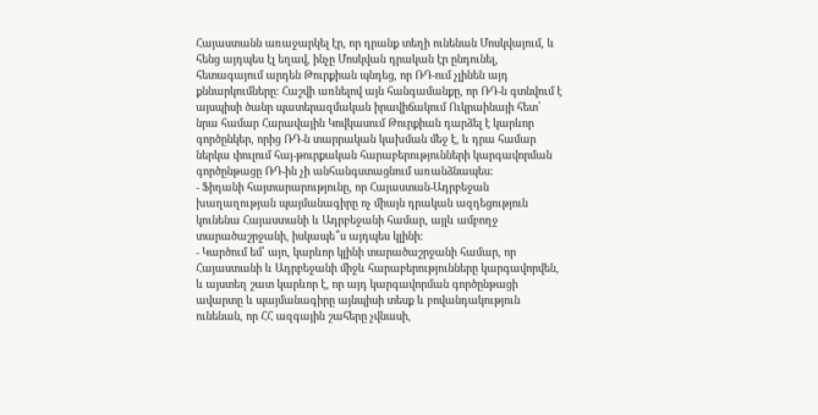Հայաստանն առաջարկել էր, որ դրանք տեղի ունենան Մոսկվայում, և հենց այդպես էլ եղավ, ինչը Մոսկվան դրական էր ընդունել, հետագայում արդեն Թուրքիան պնդեց, որ ՌԴ-ում չլինեն այդ քննարկումները: Հաշվի առնելով այն հանգամանքը, որ ՌԴ-ն գտնվում է այսպիսի ծանր պատերազմական իրավիճակում Ուկրաինայի հետ՝ նրա համար Հարավային Կովկասում Թուրքիան դարձել է կարևոր գործընկեր, որից ՌԴ-ն տարրական կախման մեջ է, և դրա համար ներկա փուլում հայ-թուրքական հարաբերությունների կարգավորման գործընթացը ՌԴ-ին չի անհանգստացնում առանձնապես:
- Ֆիդանի հայտարարությունը, որ Հայաստան-Ադրբեջան խաղաղության պայմանագիրը ոչ միայն դրական ազդեցություն կունենա Հայաստանի և Ադրբեջանի համար, այլև ամբողջ տարածաշրջանի, իսկապե՞ս այդպես կլինի:
- Կարծում եմ՝ այո, կարևոր կլինի տարածաշրջանի համար, որ Հայաստանի և Ադրբեջանի միջև հարաբերությունները կարգավորվեն, և այստեղ շատ կարևոր է, որ այդ կարգավորման գործընթացի ավարտը և պայմանագիրը այնպիսի տեսք և բովանդակություն ունենան, որ ՀՀ ազգային շահերը չվնասի,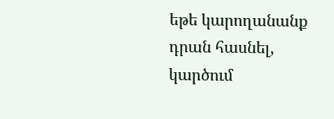եթե կարողանանք դրան հասնել, կարծում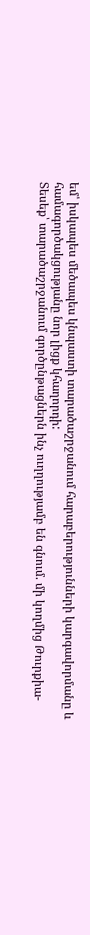եմ՝ իսկապես մեծապես կնպաստի տարածաշրջանում հարաբերությունների կարգավորմանը և համագործակցությանը նոր լիցք կհաղորդի:
Տեսեք՝ տարածաշրջանում գործընթացներն ինչ ուղղությամբ են գնում. մի կողմից Թուրքիա-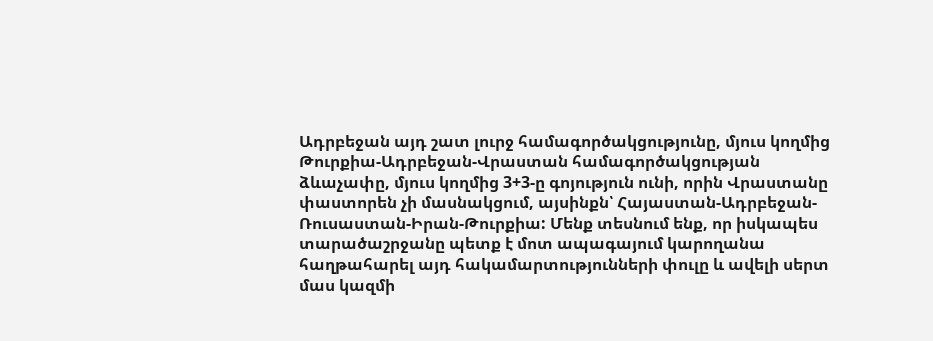Ադրբեջան այդ շատ լուրջ համագործակցությունը, մյուս կողմից Թուրքիա-Ադրբեջան-Վրաստան համագործակցության ձևաչափը, մյուս կողմից 3+3-ը գոյություն ունի, որին Վրաստանը փաստորեն չի մասնակցում, այսինքն՝ Հայաստան-Ադրբեջան-Ռուսաստան-Իրան-Թուրքիա: Մենք տեսնում ենք, որ իսկապես տարածաշրջանը պետք է մոտ ապագայում կարողանա հաղթահարել այդ հակամարտությունների փուլը և ավելի սերտ մաս կազմի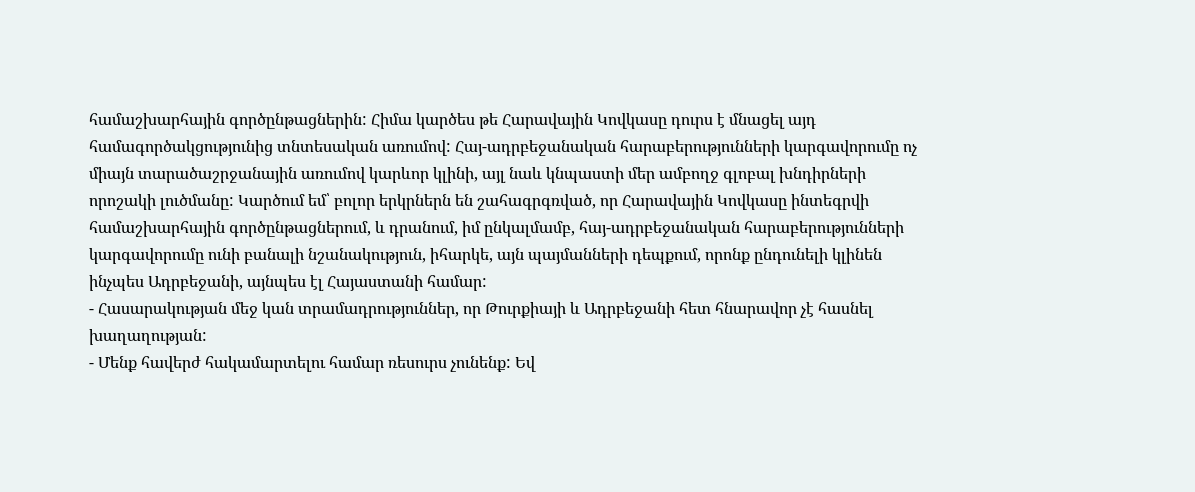համաշխարհային գործընթացներին: Հիմա կարծես թե Հարավային Կովկասը դուրս է մնացել այդ համագործակցությունից տնտեսական առումով: Հայ-ադրբեջանական հարաբերությունների կարգավորումը ոչ միայն տարածաշրջանային առումով կարևոր կլինի, այլ նաև կնպաստի մեր ամբողջ գլոբալ խնդիրների որոշակի լուծմանը: Կարծում եմ՝ բոլոր երկրներն են շահագրգռված, որ Հարավային Կովկասը ինտեգրվի համաշխարհային գործընթացներում, և դրանում, իմ ընկալմամբ, հայ-ադրբեջանական հարաբերությունների կարգավորումը ունի բանալի նշանակություն, իհարկե, այն պայմանների դեպքում, որոնք ընդունելի կլինեն ինչպես Ադրբեջանի, այնպես էլ Հայաստանի համար:
- Հասարակության մեջ կան տրամադրություններ, որ Թուրքիայի և Ադրբեջանի հետ հնարավոր չէ հասնել խաղաղության:
- Մենք հավերժ հակամարտելու համար ռեսուրս չունենք: Եվ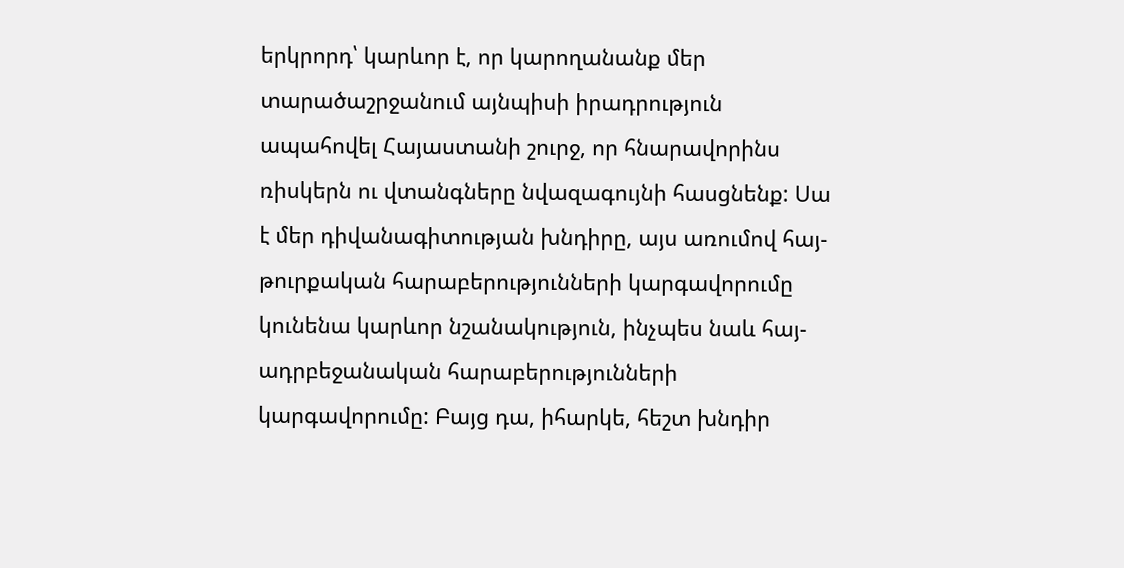երկրորդ՝ կարևոր է, որ կարողանանք մեր տարածաշրջանում այնպիսի իրադրություն ապահովել Հայաստանի շուրջ, որ հնարավորինս ռիսկերն ու վտանգները նվազագույնի հասցնենք: Սա է մեր դիվանագիտության խնդիրը, այս առումով հայ-թուրքական հարաբերությունների կարգավորումը կունենա կարևոր նշանակություն, ինչպես նաև հայ-ադրբեջանական հարաբերությունների կարգավորումը: Բայց դա, իհարկե, հեշտ խնդիր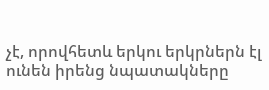չէ, որովհետև երկու երկրներն էլ ունեն իրենց նպատակները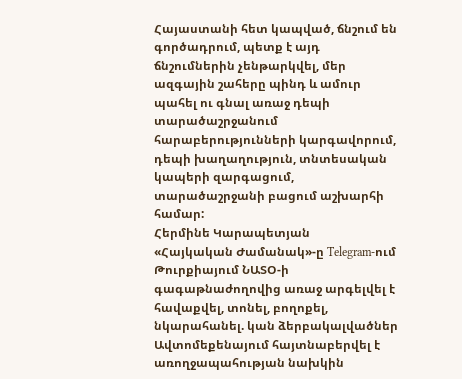Հայաստանի հետ կապված, ճնշում են գործադրում, պետք է այդ ճնշումներին չենթարկվել, մեր ազգային շահերը պինդ և ամուր պահել ու գնալ առաջ դեպի տարածաշրջանում հարաբերությունների կարգավորում, դեպի խաղաղություն, տնտեսական կապերի զարգացում, տարածաշրջանի բացում աշխարհի համար:
Հերմինե Կարապետյան
«Հայկական Ժամանակ»-ը Telegram-ում
Թուրքիայում ՆԱՏՕ-ի գագաթնաժողովից առաջ արգելվել է հավաքվել, տոնել, բողոքել, նկարահանել. կան ձերբակալվածներ
Ավտոմեքենայում հայտնաբերվել է առողջապահության նախկին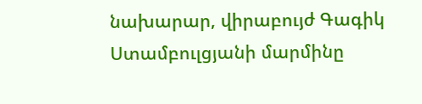նախարար, վիրաբույժ Գագիկ Ստամբուլցյանի մարմինը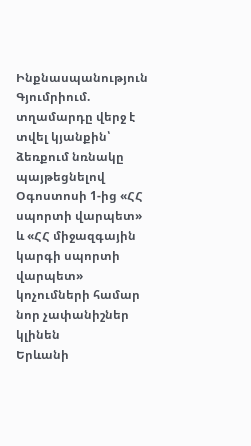Ինքնասպանություն Գյումրիում. տղամարդը վերջ է տվել կյանքին՝ ձեռքում նռնակը պայթեցնելով
Օգոստոսի 1-ից «ՀՀ սպորտի վարպետ» և «ՀՀ միջազգային կարգի սպորտի վարպետ» կոչումների համար նոր չափանիշներ կլինեն
Երևանի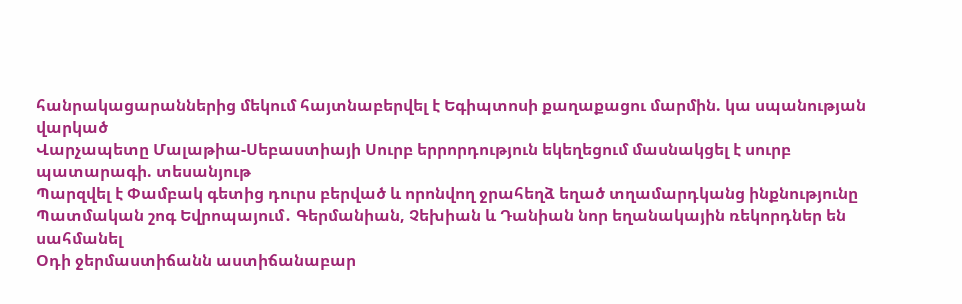հանրակացարաններից մեկում հայտնաբերվել է Եգիպտոսի քաղաքացու մարմին. կա սպանության վարկած
Վարչապետը Մալաթիա-Սեբաստիայի Սուրբ երրորդություն եկեղեցում մասնակցել է սուրբ պատարագի. տեսանյութ
Պարզվել է Փամբակ գետից դուրս բերված և որոնվող ջրահեղձ եղած տղամարդկանց ինքնությունը
Պատմական շոգ Եվրոպայում․ Գերմանիան, Չեխիան և Դանիան նոր եղանակային ռեկորդներ են սահմանել
Օդի ջերմաստիճանն աստիճանաբար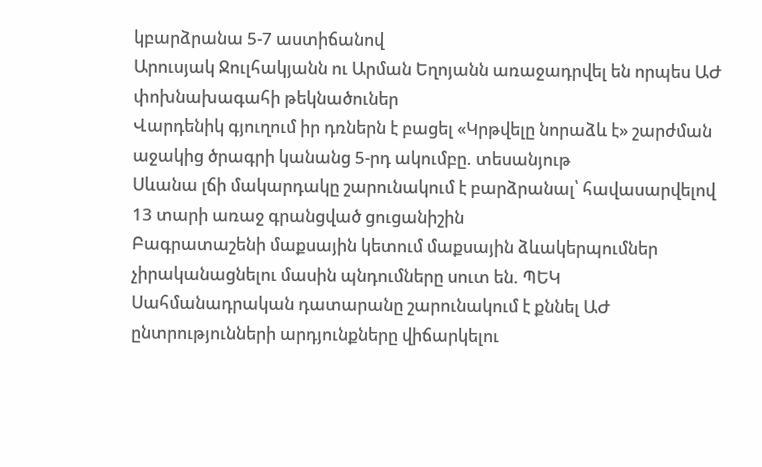կբարձրանա 5-7 աստիճանով
Արուսյակ Ջուլհակյանն ու Արման Եղոյանն առաջադրվել են որպես ԱԺ փոխնախագահի թեկնածուներ
Վարդենիկ գյուղում իր դռներն է բացել «Կրթվելը նորաձև է» շարժման աջակից ծրագրի կանանց 5-րդ ակումբը. տեսանյութ
Սևանա լճի մակարդակը շարունակում է բարձրանալ՝ հավասարվելով 13 տարի առաջ գրանցված ցուցանիշին
Բագրատաշենի մաքսային կետում մաքսային ձևակերպումներ չիրականացնելու մասին պնդումները սուտ են. ՊԵԿ
Սահմանադրական դատարանը շարունակում է քննել ԱԺ ընտրությունների արդյունքները վիճարկելու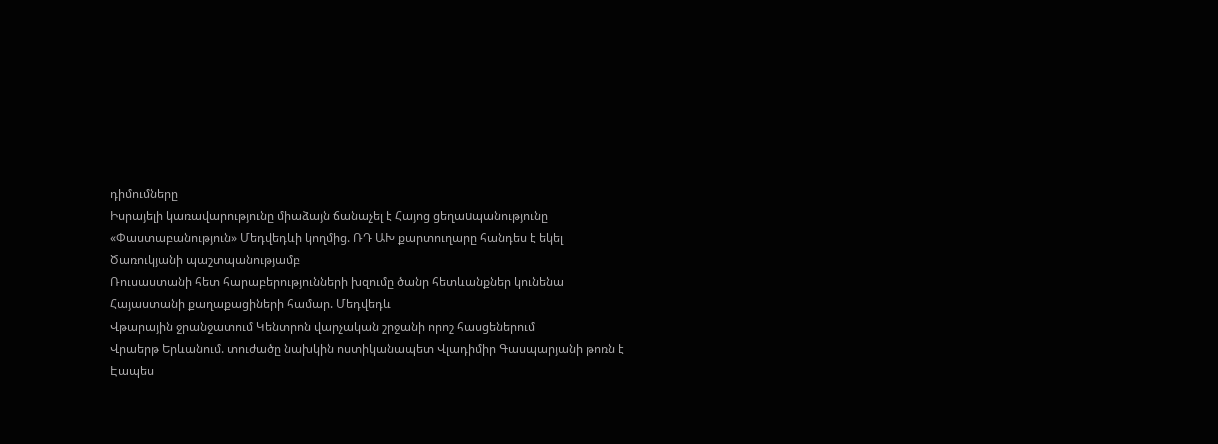դիմումները
Իսրայելի կառավարությունը միաձայն ճանաչել է Հայոց ցեղաuպանությունը
«Փաստաբանություն» Մեդվեդևի կողմից. ՌԴ ԱԽ քարտուղարը հանդես է եկել Ծառուկյանի պաշտպանությամբ
Ռուսաստանի հետ հարաբերությունների խզումը ծանր հետևանքներ կունենա Հայաստանի քաղաքացիների համար. Մեդվեդև
Վթարային ջրանջատում Կենտրոն վարչական շրջանի որոշ հասցեներում
Վրաերթ Երևանում. տուժածը նախկին ոստիկանապետ Վլադիմիր Գասպարյանի թոռն է
Էապես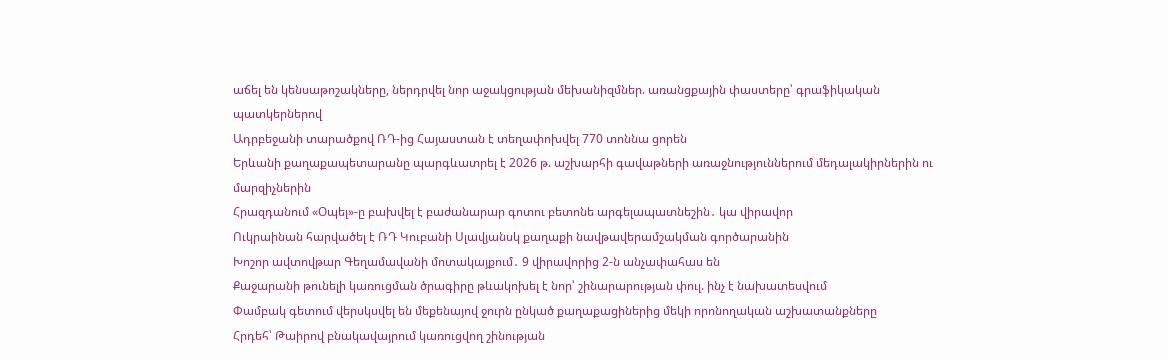աճել են կենսաթոշակները, ներդրվել նոր աջակցության մեխանիզմներ. առանցքային փաստերը՝ գրաֆիկական պատկերներով
Ադրբեջանի տարածքով ՌԴ-ից Հայաստան է տեղափոխվել 770 տոննա ցորեն
Երևանի քաղաքապետարանը պարգևատրել է 2026 թ. աշխարհի գավաթների առաջնություններում մեդալակիրներին ու մարզիչներին
Հրազդանում «Օպել»-ը բախվել է բաժանարար գոտու բետոնե արգելապատնեշին․ կա վիրավոր
Ուկրաինան հարվածել է ՌԴ Կուբանի Սլավյանսկ քաղաքի նավթավերամշակման գործարանին
Խոշոր ավտովթար Գեղամավանի մոտակայքում․ 9 վիրավորից 2-ն անչափահաս են
Քաջարանի թունելի կառուցման ծրագիրը թևակոխել է նոր՝ շինարարության փուլ. ինչ է նախատեսվում
Փամբակ գետում վերսկսվել են մեքենայով ջուրն ընկած քաղաքացիներից մեկի որոնողական աշխատանքները
Հրդեհ՝ Թաիրով բնակավայրում կառուցվող շինության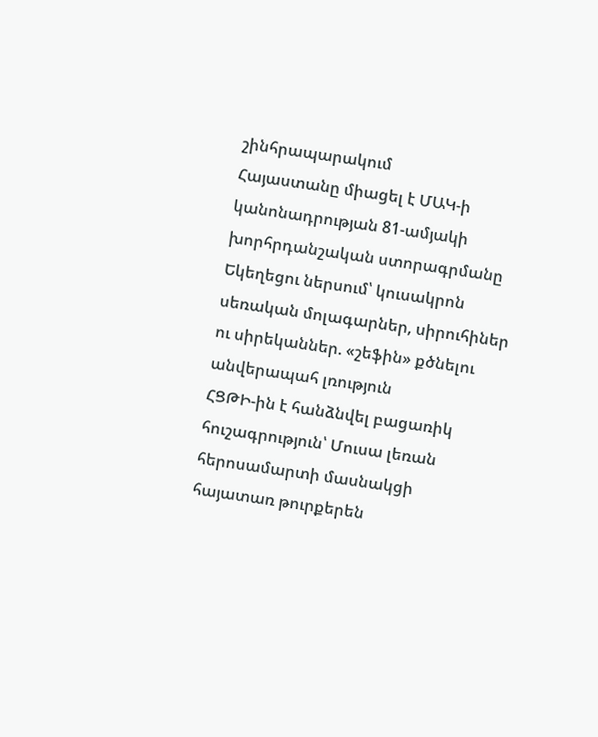շինհրապարակում
Հայաստանը միացել է ՄԱԿ-ի կանոնադրության 81-ամյակի խորհրդանշական ստորագրմանը
Եկեղեցու ներսում՝ կուսակրոն սեռական մոլագարներ, սիրուհիներ ու սիրեկաններ. «շեֆին» քծնելու անվերապահ լռություն
ՀՑԹԻ-ին է հանձնվել բացառիկ հուշագրություն՝ Մուսա լեռան հերոսամարտի մասնակցի հայատառ թուրքերեն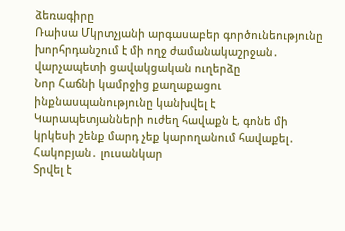ձեռագիրը
Ռաիսա Մկրտչյանի արգասաբեր գործունեությունը խորհրդանշում է մի ողջ ժամանակաշրջան․ վարչապետի ցավակցական ուղերձը
Նոր Հաճնի կամրջից քաղաքացու ինքնասպանությունը կանխվել է
Կարապետյանների ուժեղ հավաքն է, գոնե մի կրկեսի շենք մարդ չեք կարողանում հավաքել․ Հակոբյան․ լուսանկար
Տրվել է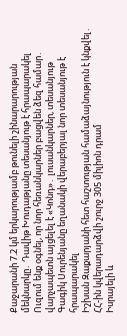Քաջարանի 7.2 կմ երկարությամբ թունելի շինարարության մեկնարկը․ Դավիթ Խուդաթյանը տեսանյութ է հրապարակել
Ուզում ենք օգնել, որ նոր հեռանկարներ բացվեն ձեզ համար․ վարչապետն այցելել է «Կոնդ»․ լուսանկարներ, տեսանյութ
Գագիկ Սուրենյանը եղանակի վերաբերյալ նոր տեսանյութ է հրապարակել
Իշխան Զաքարյանի հետ հաշտության համաձայնություն է կնքվել․ ՀՀ-ին կվերադարձվի շուրջ 305 միլիոն դրամ
Իսրայելի և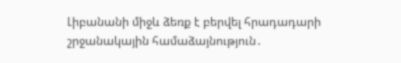Լիբանանի միջև ձեռք է բերվել հրադադարի շրջանակային համաձայնություն․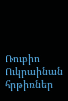Ռուբիո
Ուկրաինան հրթիռներ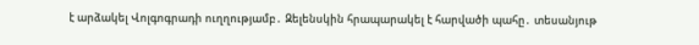է արձակել Վոլգոգրադի ուղղությամբ․ Զելենսկին հրապարակել է հարվածի պահը․ տեսանյութ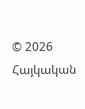© 2026 Հայկական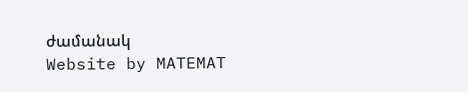ժամանակ
Website by MATEMAT